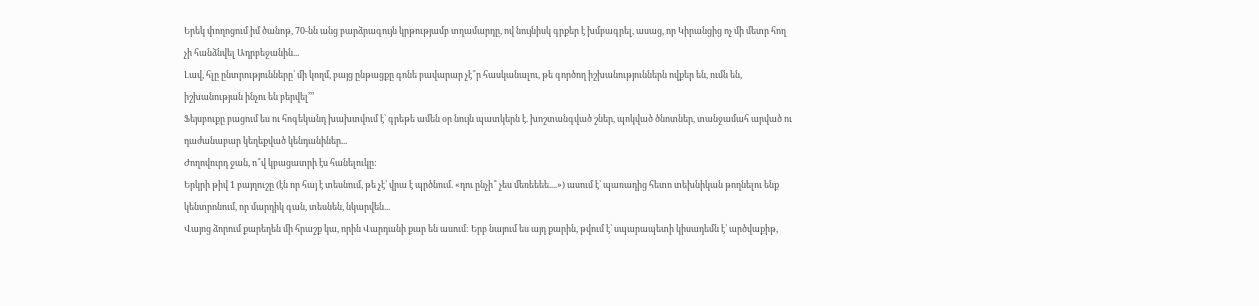Երեկ փողոցում իմ ծանոթ, 70-նն անց բարձրագույն կրթությամբ տղամարդը, ով նույնիսկ գրքեր է խմբագրել, ասաց, որ Կիրանցից ոչ մի մետր հող չի հանձնվել Ադրբեջանին...
Լավ, հլը ընտրությունները՝ մի կողմ, բայց ընթացքը գոնե բավարար չէ՞ր հասկանալու, թե գործող իշխանություններն ովքեր են, ումն են, իշխանության ինչու են բերվել՚՚՚
Ֆեյսբուքը բացում ես ու հոգեկանդ խախտվում է՝ գրեթե ամեն օր նույն պատկերն է. խոշտանգված շներ, պոկված ծնոտներ, տանջամահ արված ու դաժանաբար կեղեքված կենդանիներ...
Ժողովուրդ ջան, ո՞վ կբացատրի էս հանելուկը:
Երկրի թիվ 1 բայղուշը (էն որ հայ է տեսնում, թե չէ՝ վրա է պրծնում. «դու ընչի՞ չես մեռեեեե....») ասում է՝ պառադից հետո տեխնիկան թողնելու ենք կենտրոնում, որ մարդիկ գան, տեսնեն, նկարվեն...
Վայոց ձորում քարեղեն մի հրաշք կա, որին Վարդանի քար են ասում: Երբ նայում ես այդ քարին, թվում է՝ սպարապետի կիսադեմն է՝ արծվաքիթ,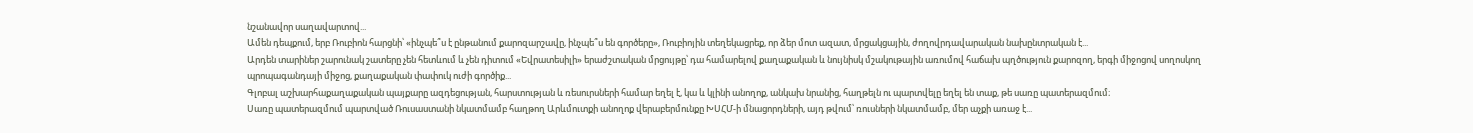նշանավոր սաղավարտով...
Ամեն դեպքում, երբ Ռուբիոն հարցնի՝ «ինչպե՞ս է ընթանում քարոզարշավը, ինչպե՞ս են գործերը», Ռուբիոյին տեղեկացրեք, որ ձեր մոտ ազատ, մրցակցային, ժողովրդավարական նախընտրական է...
Արդեն տարիներ շարունակ շատերը չեն հետևում և չեն դիտում «Եվրատեսիլի» երաժշտական մրցույթը՝ դա համարելով քաղաքական և նույնիսկ մշակութային առումով հաճախ պղծություն քարոզող, երգի միջոցով սողոսկող պրոպագանդայի միջոց, քաղաքական փափուկ ուժի գործիք...
Գլոբալ աշխարհաքաղաքական պայքարը ազդեցության, հարստության և ռեսուրսների համար եղել է, կա և կլինի անողոք, անկախ նրանից, հաղթելն ու պարտվելը եղել են տաք, թե սառը պատերազմում։
Սառը պատերազմում պարտված Ռուսաստանի նկատմամբ հաղթող Արևմուտքի անողոք վերաբերմունքը ԽՍՀՄ-ի մնացորդների, այդ թվում՝ ռուսների նկատմամբ, մեր աչքի առաջ է...